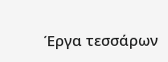Έργα τεσσάρων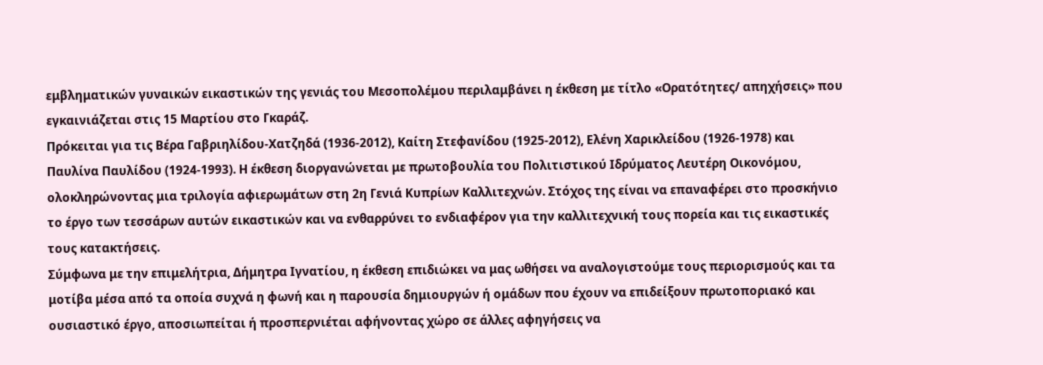εμβληματικών γυναικών εικαστικών της γενιάς του Μεσοπολέμου περιλαμβάνει η έκθεση με τίτλο «Ορατότητες/ απηχήσεις» που εγκαινιάζεται στις 15 Μαρτίου στο Γκαράζ.
Πρόκειται για τις Βέρα Γαβριηλίδου-Χατζηδά (1936-2012), Καίτη Στεφανίδου (1925-2012), Ελένη Χαρικλείδου (1926-1978) και Παυλίνα Παυλίδου (1924-1993). Η έκθεση διοργανώνεται με πρωτοβουλία του Πολιτιστικού Ιδρύματος Λευτέρη Οικονόμου, ολοκληρώνοντας μια τριλογία αφιερωμάτων στη 2η Γενιά Κυπρίων Καλλιτεχνών. Στόχος της είναι να επαναφέρει στο προσκήνιο το έργο των τεσσάρων αυτών εικαστικών και να ενθαρρύνει το ενδιαφέρον για την καλλιτεχνική τους πορεία και τις εικαστικές τους κατακτήσεις.
Σύμφωνα με την επιμελήτρια, Δήμητρα Ιγνατίου, η έκθεση επιδιώκει να μας ωθήσει να αναλογιστούμε τους περιορισμούς και τα μοτίβα μέσα από τα οποία συχνά η φωνή και η παρουσία δημιουργών ή ομάδων που έχουν να επιδείξουν πρωτοποριακό και ουσιαστικό έργο, αποσιωπείται ή προσπερνιέται αφήνοντας χώρο σε άλλες αφηγήσεις να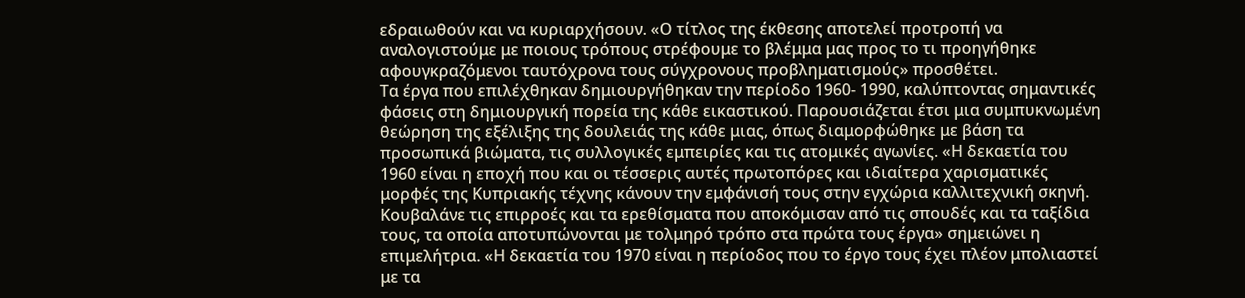εδραιωθούν και να κυριαρχήσουν. «Ο τίτλος της έκθεσης αποτελεί προτροπή να αναλογιστούμε με ποιους τρόπους στρέφουμε το βλέμμα μας προς το τι προηγήθηκε αφουγκραζόμενοι ταυτόχρονα τους σύγχρονους προβληματισμούς» προσθέτει.
Τα έργα που επιλέχθηκαν δημιουργήθηκαν την περίοδο 1960- 1990, καλύπτοντας σημαντικές φάσεις στη δημιουργική πορεία της κάθε εικαστικού. Παρουσιάζεται έτσι μια συμπυκνωμένη θεώρηση της εξέλιξης της δουλειάς της κάθε μιας, όπως διαμορφώθηκε με βάση τα προσωπικά βιώματα, τις συλλογικές εμπειρίες και τις ατομικές αγωνίες. «Η δεκαετία του 1960 είναι η εποχή που και οι τέσσερις αυτές πρωτοπόρες και ιδιαίτερα χαρισματικές μορφές της Κυπριακής τέχνης κάνουν την εμφάνισή τους στην εγχώρια καλλιτεχνική σκηνή. Κουβαλάνε τις επιρροές και τα ερεθίσματα που αποκόμισαν από τις σπουδές και τα ταξίδια τους, τα οποία αποτυπώνονται με τολμηρό τρόπο στα πρώτα τους έργα» σημειώνει η επιμελήτρια. «Η δεκαετία του 1970 είναι η περίοδος που το έργο τους έχει πλέον μπολιαστεί με τα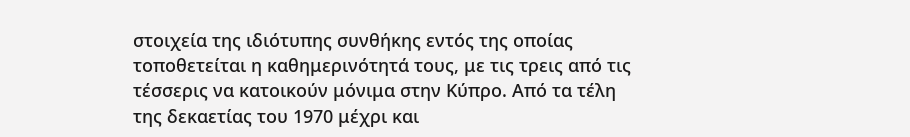στοιχεία της ιδιότυπης συνθήκης εντός της οποίας τοποθετείται η καθημερινότητά τους, με τις τρεις από τις τέσσερις να κατοικούν μόνιμα στην Κύπρο. Από τα τέλη της δεκαετίας του 1970 μέχρι και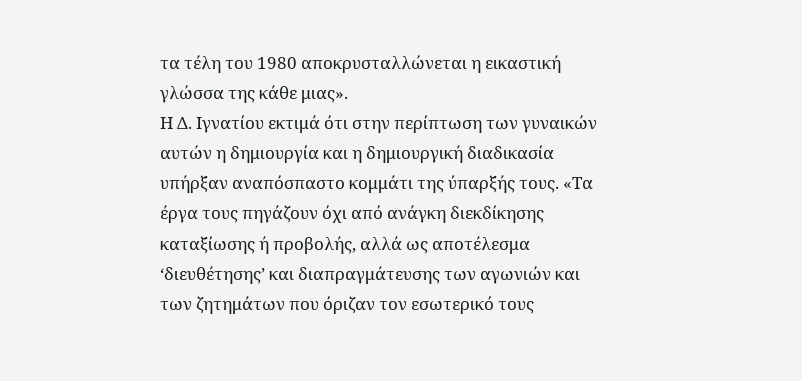τα τέλη του 1980 αποκρυσταλλώνεται η εικαστική γλώσσα της κάθε μιας».
Η Δ. Ιγνατίου εκτιμά ότι στην περίπτωση των γυναικών αυτών η δημιουργία και η δημιουργική διαδικασία υπήρξαν αναπόσπαστο κομμάτι της ύπαρξής τους. «Τα έργα τους πηγάζουν όχι από ανάγκη διεκδίκησης καταξίωσης ή προβολής, αλλά ως αποτέλεσμα ‘διευθέτησης’ και διαπραγμάτευσης των αγωνιών και των ζητημάτων που όριζαν τον εσωτερικό τους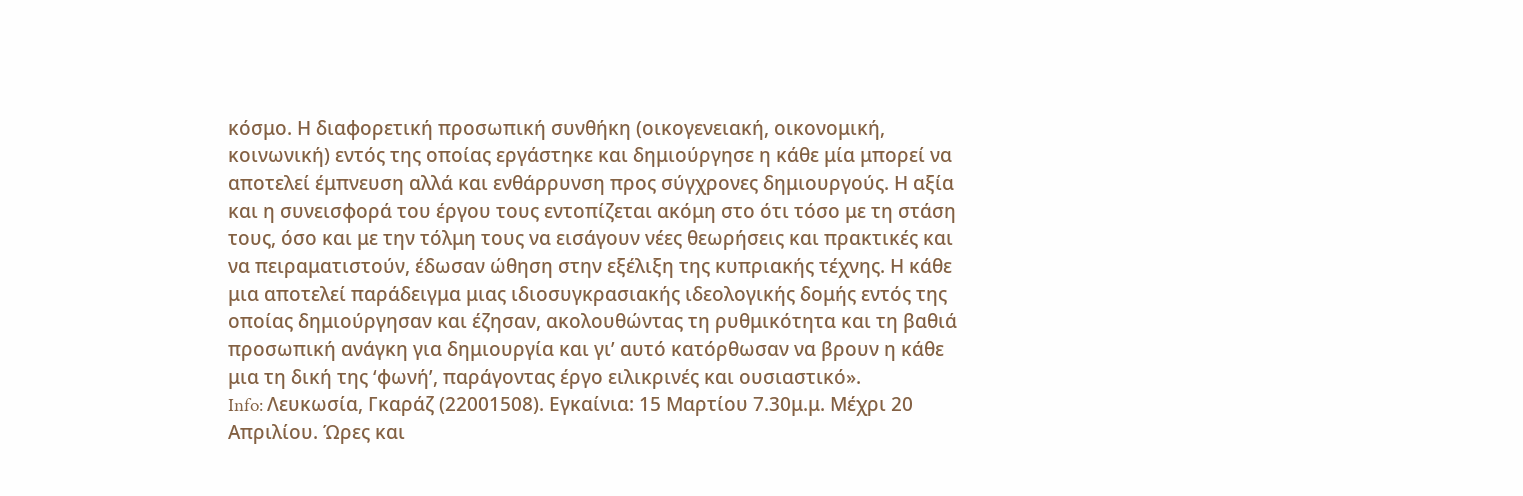κόσμο. Η διαφορετική προσωπική συνθήκη (οικογενειακή, οικονομική, κοινωνική) εντός της οποίας εργάστηκε και δημιούργησε η κάθε μία μπορεί να αποτελεί έμπνευση αλλά και ενθάρρυνση προς σύγχρονες δημιουργούς. Η αξία και η συνεισφορά του έργου τους εντοπίζεται ακόμη στο ότι τόσο με τη στάση τους, όσο και με την τόλμη τους να εισάγουν νέες θεωρήσεις και πρακτικές και να πειραματιστούν, έδωσαν ώθηση στην εξέλιξη της κυπριακής τέχνης. Η κάθε μια αποτελεί παράδειγμα μιας ιδιοσυγκρασιακής ιδεολογικής δομής εντός της οποίας δημιούργησαν και έζησαν, ακολουθώντας τη ρυθμικότητα και τη βαθιά προσωπική ανάγκη για δημιουργία και γι’ αυτό κατόρθωσαν να βρουν η κάθε μια τη δική της ‘φωνή’, παράγοντας έργο ειλικρινές και ουσιαστικό».
Info: Λευκωσία, Γκαράζ (22001508). Εγκαίνια: 15 Μαρτίου 7.30μ.μ. Μέχρι 20 Απριλίου. Ώρες και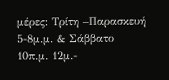μέρες: Τρίτη –Παρασκευή 5-8μ.μ. & Σάββατο 10π.μ. 12μ.-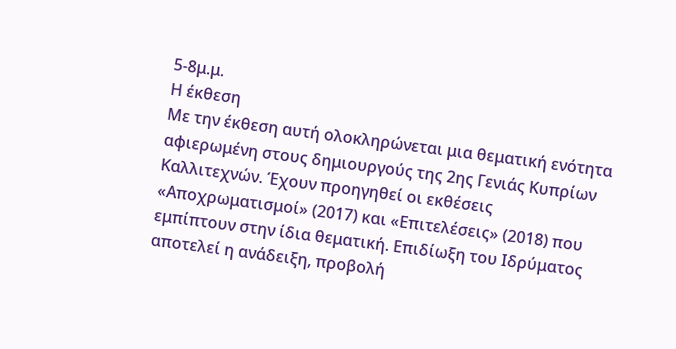5-8μ.μ.
Η έκθεση
Με την έκθεση αυτή ολοκληρώνεται μια θεματική ενότητα αφιερωμένη στους δημιουργούς της 2ης Γενιάς Κυπρίων Καλλιτεχνών. Έχουν προηγηθεί οι εκθέσεις «Αποχρωματισμοί» (2017) και «Επιτελέσεις» (2018) που εμπίπτουν στην ίδια θεματική. Επιδίωξη του Ιδρύματος αποτελεί η ανάδειξη, προβολή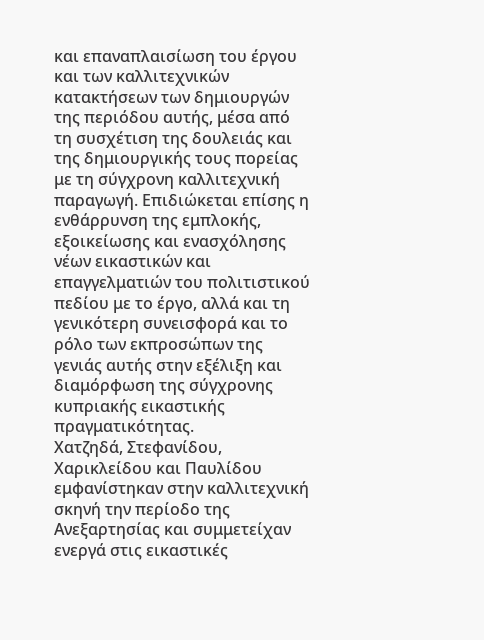και επαναπλαισίωση του έργου και των καλλιτεχνικών κατακτήσεων των δημιουργών της περιόδου αυτής, μέσα από τη συσχέτιση της δουλειάς και της δημιουργικής τους πορείας με τη σύγχρονη καλλιτεχνική παραγωγή. Επιδιώκεται επίσης η ενθάρρυνση της εμπλοκής, εξοικείωσης και ενασχόλησης νέων εικαστικών και επαγγελματιών του πολιτιστικού πεδίου με το έργο, αλλά και τη γενικότερη συνεισφορά και το ρόλο των εκπροσώπων της γενιάς αυτής στην εξέλιξη και διαμόρφωση της σύγχρονης κυπριακής εικαστικής πραγματικότητας.
Χατζηδά, Στεφανίδου, Χαρικλείδου και Παυλίδου εμφανίστηκαν στην καλλιτεχνική σκηνή την περίοδο της Ανεξαρτησίας και συμμετείχαν ενεργά στις εικαστικές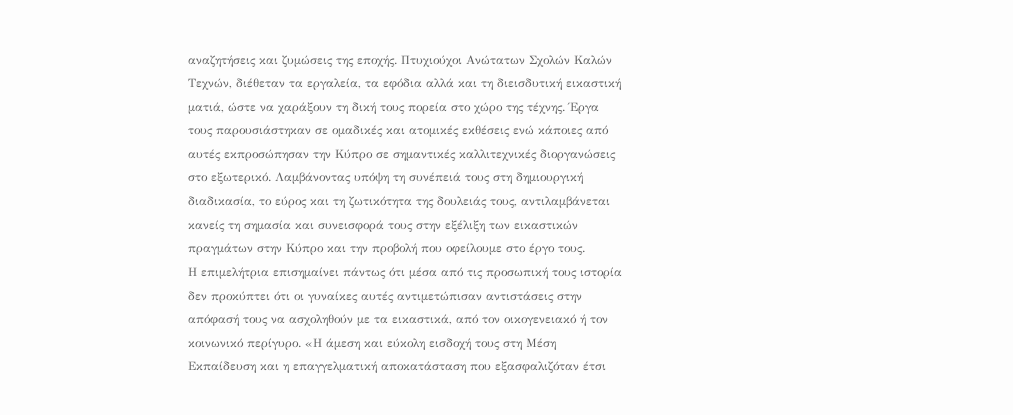αναζητήσεις και ζυμώσεις της εποχής. Πτυχιούχοι Ανώτατων Σχολών Καλών Τεχνών, διέθεταν τα εργαλεία, τα εφόδια αλλά και τη διεισδυτική εικαστική ματιά, ώστε να χαράξουν τη δική τους πορεία στο χώρο της τέχνης. Έργα τους παρουσιάστηκαν σε ομαδικές και ατομικές εκθέσεις ενώ κάποιες από αυτές εκπροσώπησαν την Κύπρο σε σημαντικές καλλιτεχνικές διοργανώσεις στο εξωτερικό. Λαμβάνοντας υπόψη τη συνέπειά τους στη δημιουργική διαδικασία, το εύρος και τη ζωτικότητα της δουλειάς τους, αντιλαμβάνεται κανείς τη σημασία και συνεισφορά τους στην εξέλιξη των εικαστικών πραγμάτων στην Κύπρο και την προβολή που οφείλουμε στο έργο τους.
Η επιμελήτρια επισημαίνει πάντως ότι μέσα από τις προσωπική τους ιστορία δεν προκύπτει ότι οι γυναίκες αυτές αντιμετώπισαν αντιστάσεις στην απόφασή τους να ασχοληθούν με τα εικαστικά, από τον οικογενειακό ή τον κοινωνικό περίγυρο. «Η άμεση και εύκολη εισδοχή τους στη Μέση Εκπαίδευση και η επαγγελματική αποκατάσταση που εξασφαλιζόταν έτσι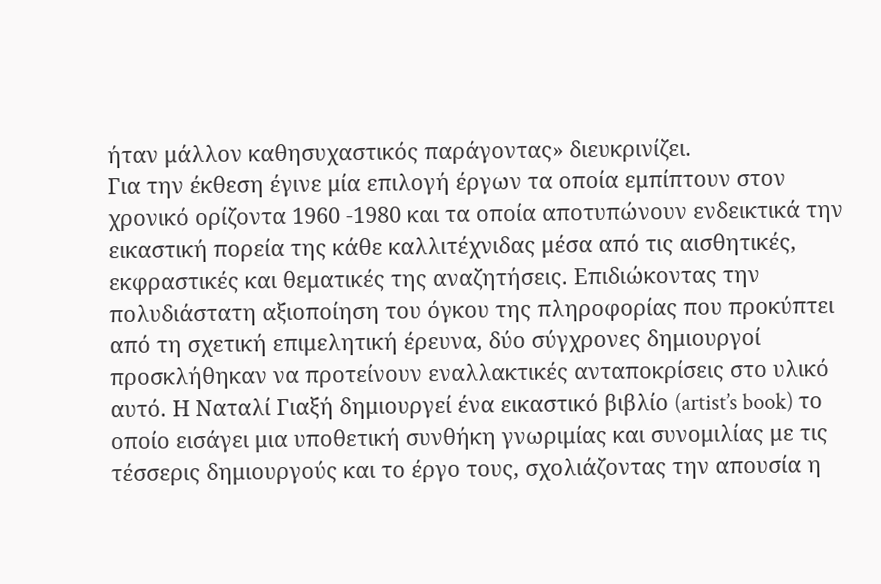ήταν μάλλον καθησυχαστικός παράγοντας» διευκρινίζει.
Για την έκθεση έγινε μία επιλογή έργων τα οποία εμπίπτουν στον χρονικό ορίζοντα 1960 -1980 και τα οποία αποτυπώνουν ενδεικτικά την εικαστική πορεία της κάθε καλλιτέχνιδας μέσα από τις αισθητικές, εκφραστικές και θεματικές της αναζητήσεις. Επιδιώκοντας την πολυδιάστατη αξιοποίηση του όγκου της πληροφορίας που προκύπτει από τη σχετική επιμελητική έρευνα, δύο σύγχρονες δημιουργοί προσκλήθηκαν να προτείνουν εναλλακτικές ανταποκρίσεις στο υλικό αυτό. Η Ναταλί Γιαξή δημιουργεί ένα εικαστικό βιβλίο (artist’s book) το οποίο εισάγει μια υποθετική συνθήκη γνωριμίας και συνομιλίας με τις τέσσερις δημιουργούς και το έργο τους, σχολιάζοντας την απουσία η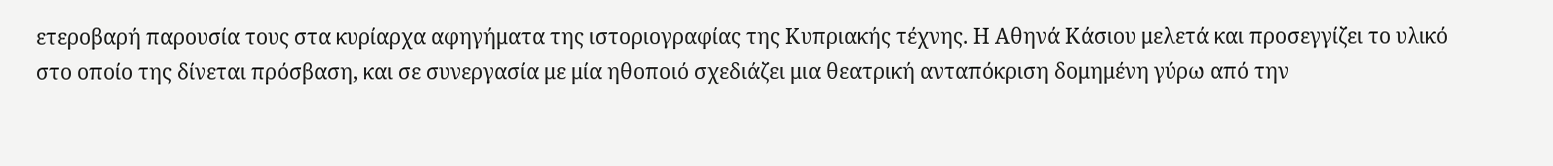ετεροβαρή παρουσία τους στα κυρίαρχα αφηγήματα της ιστοριογραφίας της Κυπριακής τέχνης. Η Αθηνά Κάσιου μελετά και προσεγγίζει το υλικό στο οποίο της δίνεται πρόσβαση, και σε συνεργασία με μία ηθοποιό σχεδιάζει μια θεατρική ανταπόκριση δομημένη γύρω από την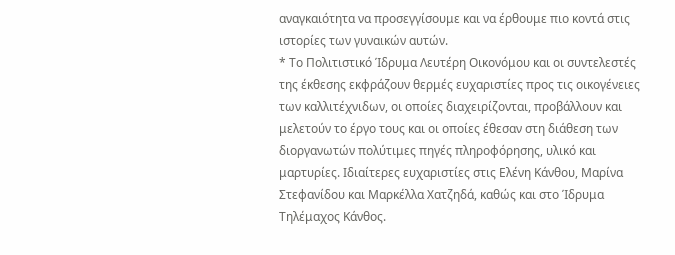αναγκαιότητα να προσεγγίσουμε και να έρθουμε πιο κοντά στις ιστορίες των γυναικών αυτών.
* Το Πολιτιστικό Ίδρυμα Λευτέρη Οικονόμου και οι συντελεστές της έκθεσης εκφράζουν θερμές ευχαριστίες προς τις οικογένειες των καλλιτέχνιδων, οι οποίες διαχειρίζονται, προβάλλουν και μελετούν το έργο τους και οι οποίες έθεσαν στη διάθεση των διοργανωτών πολύτιμες πηγές πληροφόρησης, υλικό και μαρτυρίες. Ιδιαίτερες ευχαριστίες στις Ελένη Κάνθου, Μαρίνα Στεφανίδου και Μαρκέλλα Χατζηδά, καθώς και στο Ίδρυμα Τηλέμαχος Κάνθος.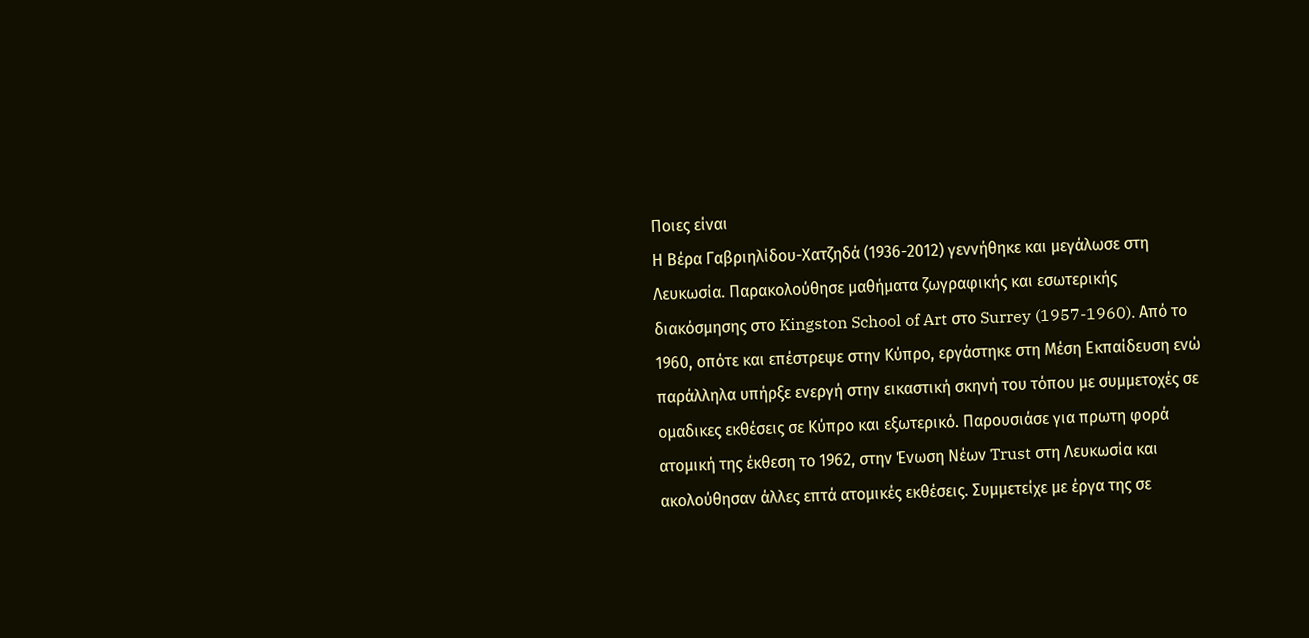Ποιες είναι
Η Βέρα Γαβριηλίδου-Χατζηδά (1936-2012) γεννήθηκε και μεγάλωσε στη Λευκωσία. Παρακολούθησε μαθήματα ζωγραφικής και εσωτερικής διακόσμησης στο Kingston School of Art στο Surrey (1957-1960). Από το 1960, οπότε και επέστρεψε στην Κύπρο, εργάστηκε στη Μέση Εκπαίδευση ενώ παράλληλα υπήρξε ενεργή στην εικαστική σκηνή του τόπου με συμμετοχές σε ομαδικες εκθέσεις σε Κύπρο και εξωτερικό. Παρουσιάσε για πρωτη φορά ατομική της έκθεση το 1962, στην Ένωση Νέων Trust στη Λευκωσία και ακολούθησαν άλλες επτά ατομικές εκθέσεις. Συμμετείχε με έργα της σε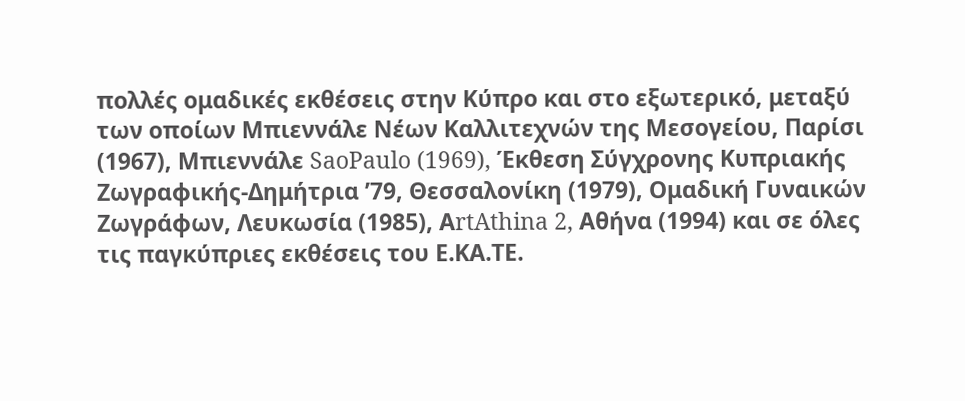πολλές ομαδικές εκθέσεις στην Κύπρο και στο εξωτερικό, μεταξύ των οποίων Mπιεννάλε Νέων Καλλιτεχνών της Μεσογείου, Παρίσι (1967), Μπιεννάλε SaoPaulo (1969), Έκθεση Σύγχρονης Κυπριακής Ζωγραφικής-Δημήτρια ’79, Θεσσαλονίκη (1979), Ομαδική Γυναικών Ζωγράφων, Λευκωσία (1985), ΑrtAthina 2, Αθήνα (1994) και σε όλες τις παγκύπριες εκθέσεις του Ε.ΚΑ.ΤΕ.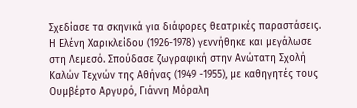Σχεδίασε τα σκηνικά για διάφορες θεατρικές παραστάσεις.
Η Ελένη Χαρικλείδου (1926-1978) γεννήθηκε και μεγάλωσε στη Λεμεσό. Σπούδασε ζωγραφική στην Ανώτατη Σχολή Καλών Τεχνών της Αθήνας (1949 -1955), με καθηγητές τους Ουμβέρτο Αργυρό, Γιάννη Μόραλη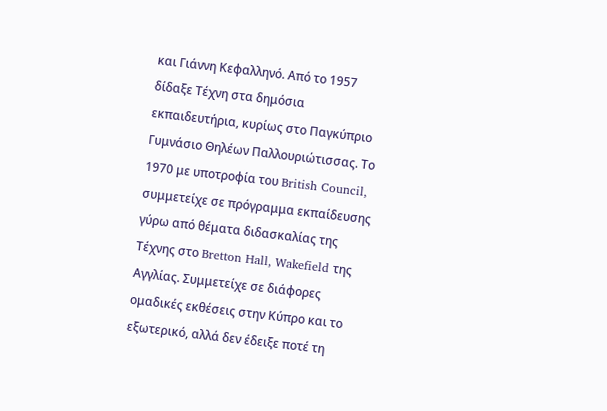και Γιάννη Κεφαλληνό. Από το 1957 δίδαξε Τέχνη στα δημόσια εκπαιδευτήρια, κυρίως στο Παγκύπριο Γυμνάσιο Θηλέων Παλλουριώτισσας. Το 1970 με υποτροφία του British Council, συμμετείχε σε πρόγραμμα εκπαίδευσης γύρω από θέματα διδασκαλίας της Τέχνης στο Bretton Hall, Wakefield της Αγγλίας. Συμμετείχε σε διάφορες ομαδικές εκθέσεις στην Κύπρο και το εξωτερικό, αλλά δεν έδειξε ποτέ τη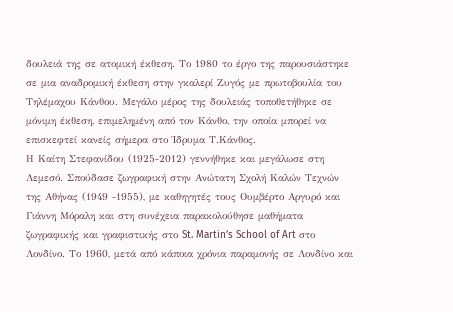δουλειά της σε ατομική έκθεση. Το 1980 το έργο της παρουσιάστηκε σε μια αναδρομική έκθεση στην γκαλερί Ζυγός με πρωτοβουλία του Τηλέμαχου Κάνθου. Μεγάλο μέρος της δουλειάς τοποθετήθηκε σε μόνιμη έκθεση, επιμελημένη από τον Κάνθο, την οποία μπορεί να επισκεφτεί κανείς σήμερα στο Ίδρυμα Τ.Κάνθος.
Η Καίτη Στεφανίδου (1925-2012) γεννήθηκε και μεγάλωσε στη Λεμεσό. Σπούδασε ζωγραφική στην Ανώτατη Σχολή Καλών Τεχνών της Αθήνας (1949 -1955), με καθηγητές τους Ουμβέρτο Αργυρό και Γιάννη Μόραλη και στη συνέχεια παρακολούθησε μαθήματα ζωγραφικής και γραφιστικής στο St. Martin’s School of Art στο Λονδίνο. Το 1960, μετά από κάποια χρόνια παραμονής σε Λονδίνο και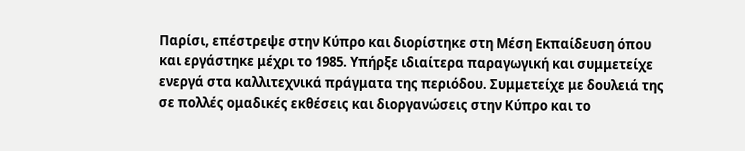Παρίσι, επέστρεψε στην Κύπρο και διορίστηκε στη Μέση Εκπαίδευση όπου και εργάστηκε μέχρι το 1985. Υπήρξε ιδιαίτερα παραγωγική και συμμετείχε ενεργά στα καλλιτεχνικά πράγματα της περιόδου. Συμμετείχε με δουλειά της σε πολλές ομαδικές εκθέσεις και διοργανώσεις στην Κύπρο και το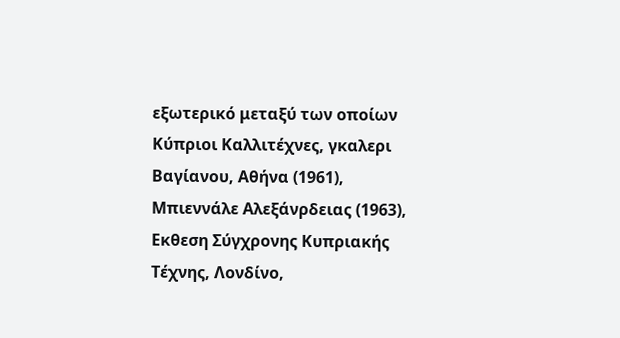εξωτερικό μεταξύ των οποίων Κύπριοι Καλλιτέχνες, γκαλερι Βαγίανου, Αθήνα (1961), Μπιεννάλε Αλεξάνρδειας (1963), Eκθεση Σύγχρονης Κυπριακής Τέχνης, Λονδίνο,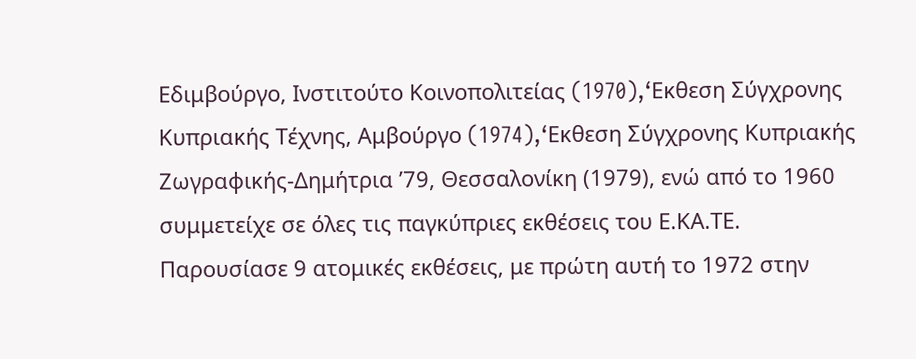Εδιμβούργο, Ινστιτούτο Κοινοπολιτείας (1970),‘Eκθεση Σύγχρονης Κυπριακής Τέχνης, Αμβούργο (1974),‘Eκθεση Σύγχρονης Κυπριακής Ζωγραφικής-Δημήτρια ’79, Θεσσαλονίκη (1979), ενώ από το 1960 συμμετείχε σε όλες τις παγκύπριες εκθέσεις του Ε.ΚΑ.ΤΕ. Παρουσίασε 9 ατομικές εκθέσεις, με πρώτη αυτή το 1972 στην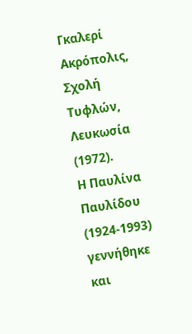Γκαλερί Ακρόπολις, Σχολή Τυφλών, Λευκωσία (1972).
Η Παυλίνα Παυλίδου (1924-1993) γεννήθηκε και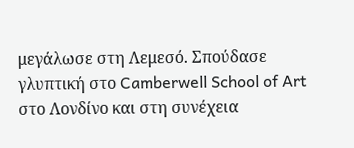μεγάλωσε στη Λεμεσό. Σπούδασε γλυπτική στο Camberwell School of Art στο Λονδίνο και στη συνέχεια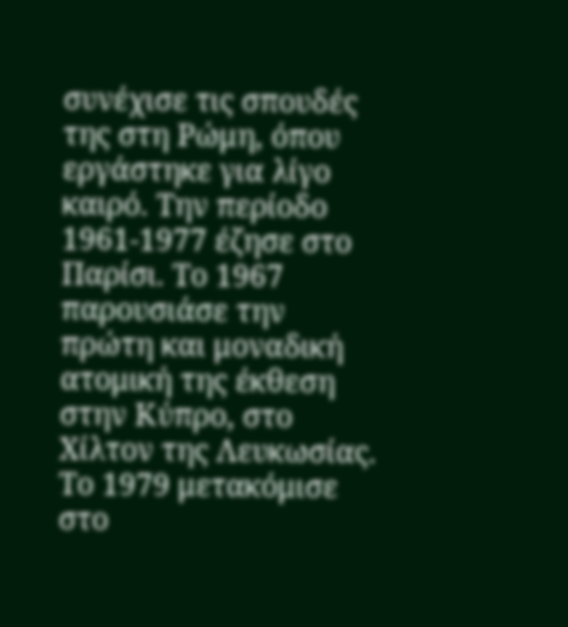συνέχισε τις σπουδές της στη Ρώμη, όπου εργάστηκε για λίγο καιρό. Την περίοδο 1961-1977 έζησε στο Παρίσι. Το 1967 παρουσιάσε την πρώτη και μοναδική ατομική της έκθεση στην Κύπρο, στο Χίλτον της Λευκωσίας. Το 1979 μετακόμισε στο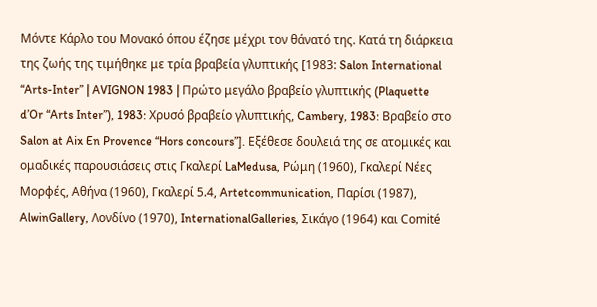Μόντε Κάρλο του Μονακό όπου έζησε μέχρι τον θάνατό της. Κατά τη διάρκεια της ζωής της τιμήθηκε με τρία βραβεία γλυπτικής [1983: Salon International “Arts-Inter” | AVIGNON 1983 | Πρώτο μεγάλο βραβείο γλυπτικής (Plaquette d’Or “Arts Inter”), 1983: Χρυσό βραβείο γλυπτικής, Cambery, 1983: Βραβείο στο Salon at Aix En Provence “Hors concours”]. Εξέθεσε δουλειά της σε ατομικές και ομαδικές παρουσιάσεις στις Γκαλερί LaMedusa, Ρώμη (1960), Γκαλερί Νέες Μορφές, Αθήνα (1960), Γκαλερί 5.4, Artetcommunication, Παρίσι (1987), AlwinGallery, Λονδίνο (1970), InternationalGalleries, Σικάγο (1964) και Comité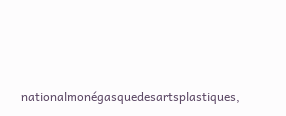nationalmonégasquedesartsplastiques,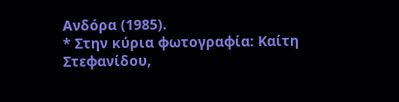Ανδόρα (1985).
* Στην κύρια φωτογραφία: Καίτη Στεφανίδου,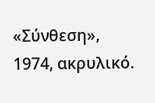«Σύνθεση», 1974, ακρυλικό.